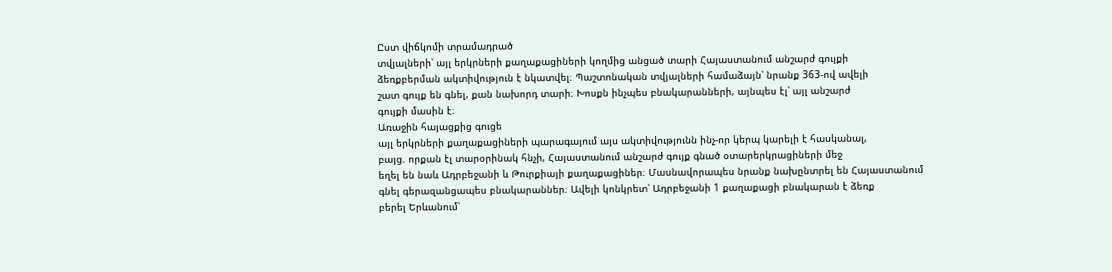Ըստ վիճկոմի տրամադրած
տվյալների՝ այլ երկրների քաղաքացիների կողմից անցած տարի Հայաստանում անշարժ գույքի
ձեռքբերման ակտիվություն է նկատվել։ Պաշտոնական տվյալների համաձայն՝ նրանք 363-ով ավելի
շատ գույք են գնել, քան նախորդ տարի։ Խոսքն ինչպես բնակարանների, այնպես էլ՝ այլ անշարժ
գույքի մասին է։
Առաջին հայացքից գուցե
այլ երկրների քաղաքացիների պարագայում այս ակտիվությունն ինչ-որ կերպ կարելի է հասկանալ,
բայց. որքան էլ տարօրինակ հնչի, Հայաստանում անշարժ գույք գնած օտարերկրացիների մեջ
եղել են նաև Ադրբեջանի և Թուրքիայի քաղաքացիներ։ Մասնավորապես նրանք նախընտրել են Հայաստանում
գնել գերազանցապես բնակարաններ։ Ավելի կոնկրետ՝ Ադրբեջանի 1 քաղաքացի բնակարան է ձեռք
բերել Երևանում՝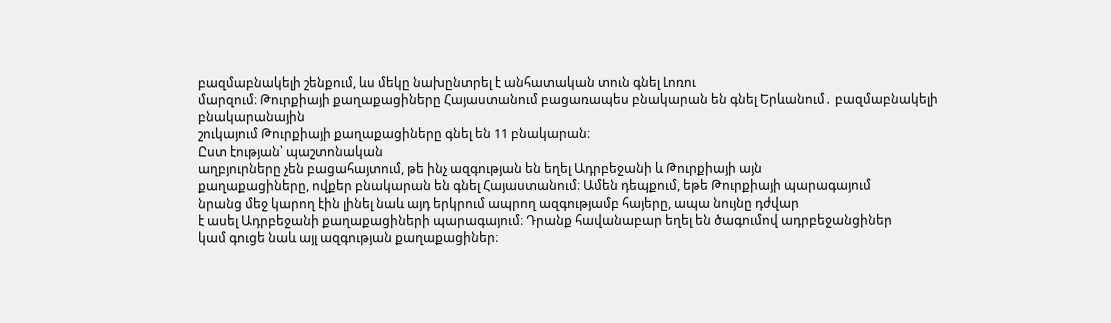բազմաբնակելի շենքում, ևս մեկը նախընտրել է անհատական տուն գնել Լոռու
մարզում։ Թուրքիայի քաղաքացիները Հայաստանում բացառապես բնակարան են գնել Երևանում․ բազմաբնակելի բնակարանային
շուկայում Թուրքիայի քաղաքացիները գնել են 11 բնակարան։
Ըստ էության՝ պաշտոնական
աղբյուրները չեն բացահայտում, թե ինչ ազգության են եղել Ադրբեջանի և Թուրքիայի այն
քաղաքացիները, ովքեր բնակարան են գնել Հայաստանում։ Ամեն դեպքում, եթե Թուրքիայի պարագայում
նրանց մեջ կարող էին լինել նաև այդ երկրում ապրող ազգությամբ հայերը, ապա նույնը դժվար
է ասել Ադրբեջանի քաղաքացիների պարագայում։ Դրանք հավանաբար եղել են ծագումով ադրբեջանցիներ
կամ գուցե նաև այլ ազգության քաղաքացիներ։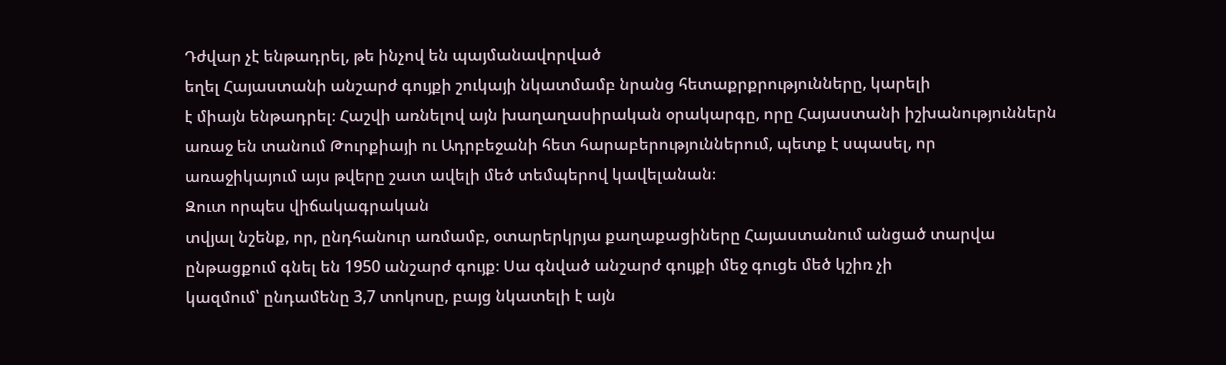Դժվար չէ ենթադրել, թե ինչով են պայմանավորված
եղել Հայաստանի անշարժ գույքի շուկայի նկատմամբ նրանց հետաքրքրությունները, կարելի
է միայն ենթադրել։ Հաշվի առնելով այն խաղաղասիրական օրակարգը, որը Հայաստանի իշխանություններն
առաջ են տանում Թուրքիայի ու Ադրբեջանի հետ հարաբերություններում, պետք է սպասել, որ
առաջիկայում այս թվերը շատ ավելի մեծ տեմպերով կավելանան։
Զուտ որպես վիճակագրական
տվյալ նշենք, որ, ընդհանուր առմամբ, օտարերկրյա քաղաքացիները Հայաստանում անցած տարվա
ընթացքում գնել են 1950 անշարժ գույք։ Սա գնված անշարժ գույքի մեջ գուցե մեծ կշիռ չի
կազմում՝ ընդամենը 3,7 տոկոսը, բայց նկատելի է այն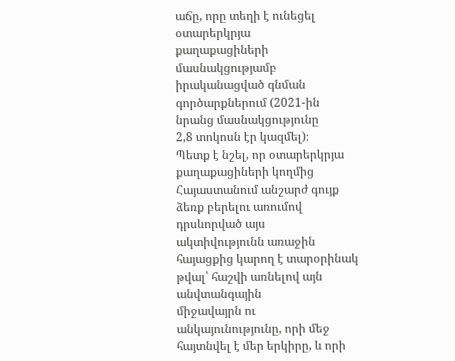աճը, որը տեղի է ունեցել օտարերկրյա
քաղաքացիների մասնակցությամբ իրականացված գնման գործարքներում (2021-ին նրանց մասնակցությունը
2,8 տոկոսն էր կազմել)։
Պետք է նշել, որ օտարերկրյա
քաղաքացիների կողմից Հայաստանում անշարժ գույք ձեռք բերելու առումով դրսևորված այս
ակտիվությունն առաջին հայացքից կարող է տարօրինակ թվալ՝ հաշվի առնելով այն անվտանգային
միջավայրն ու անկայունությունը, որի մեջ հայտնվել է մեր երկիրը, և որի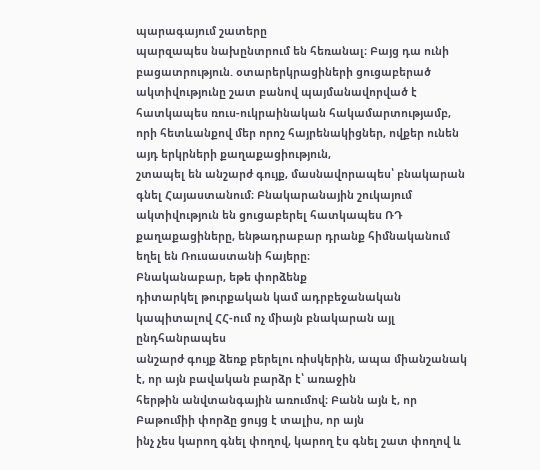պարագայում շատերը
պարզապես նախընտրում են հեռանալ։ Բայց դա ունի բացատրություն. օտարերկրացիների ցուցաբերած
ակտիվությունը շատ բանով պայմանավորված է հատկապես ռուս-ուկրաինական հակամարտությամբ,
որի հետևանքով մեր որոշ հայրենակիցներ, ովքեր ունեն այդ երկրների քաղաքացիություն,
շտապել են անշարժ գույք, մասնավորապես՝ բնակարան գնել Հայաստանում։ Բնակարանային շուկայում
ակտիվություն են ցուցաբերել հատկապես ՌԴ քաղաքացիները, ենթադրաբար դրանք հիմնականում
եղել են Ռուսաստանի հայերը։
Բնականաբար, եթե փորձենք
դիտարկել թուրքական կամ ադրբեջանական կապիտալով ՀՀ-ում ոչ միայն բնակարան այլ ընդհանրապես
անշարժ գույք ձեռք բերելու ռիսկերին, ապա միանշանակ է, որ այն բավական բարձր է՝ առաջին
հերթին անվտանգային առումով։ Բանն այն է, որ Բաթումիի փորձը ցույց է տալիս, որ այն
ինչ չես կարող գնել փողով, կարող էս գնել շատ փողով և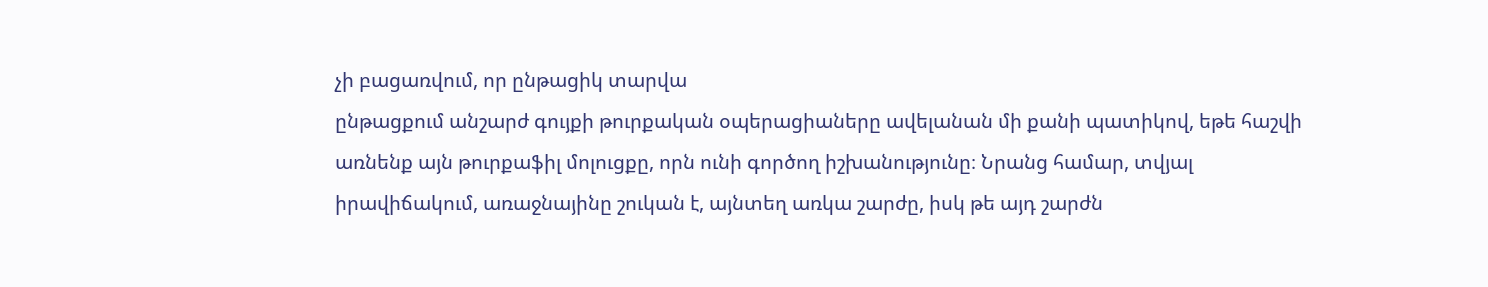չի բացառվում, որ ընթացիկ տարվա
ընթացքում անշարժ գույքի թուրքական օպերացիաները ավելանան մի քանի պատիկով, եթե հաշվի
առնենք այն թուրքաֆիլ մոլուցքը, որն ունի գործող իշխանությունը։ Նրանց համար, տվյալ
իրավիճակում, առաջնայինը շուկան է, այնտեղ առկա շարժը, իսկ թե այդ շարժն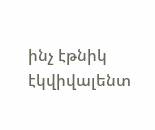ինչ էթնիկ
էկվիվալենտ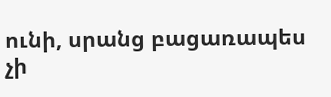ունի, սրանց բացառապես չի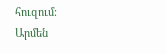հուզում։
Արմեն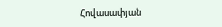Հովասափյան